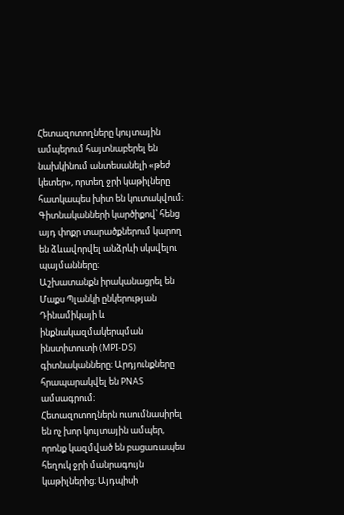Հետազոտողները կույտային ամպերում հայտնաբերել են նախկինում անտեսանելի «թեժ կետեր», որտեղ ջրի կաթիլները հատկապես խիտ են կուտակվում։ Գիտնականների կարծիքով՝ հենց այդ փոքր տարածքներում կարող են ձևավորվել անձրևի սկսվելու պայմանները։
Աշխատանքն իրականացրել են Մաքս Պլանկի ընկերության Դինամիկայի և ինքնակազմակերպման ինստիտուտի (MPI-DS) գիտնականները։ Արդյունքները հրապարակվել են PNAS ամսագրում։
Հետազոտողներն ուսումնասիրել են ոչ խոր կույտային ամպեր, որոնք կազմված են բացառապես հեղուկ ջրի մանրագույն կաթիլներից։ Այդպիսի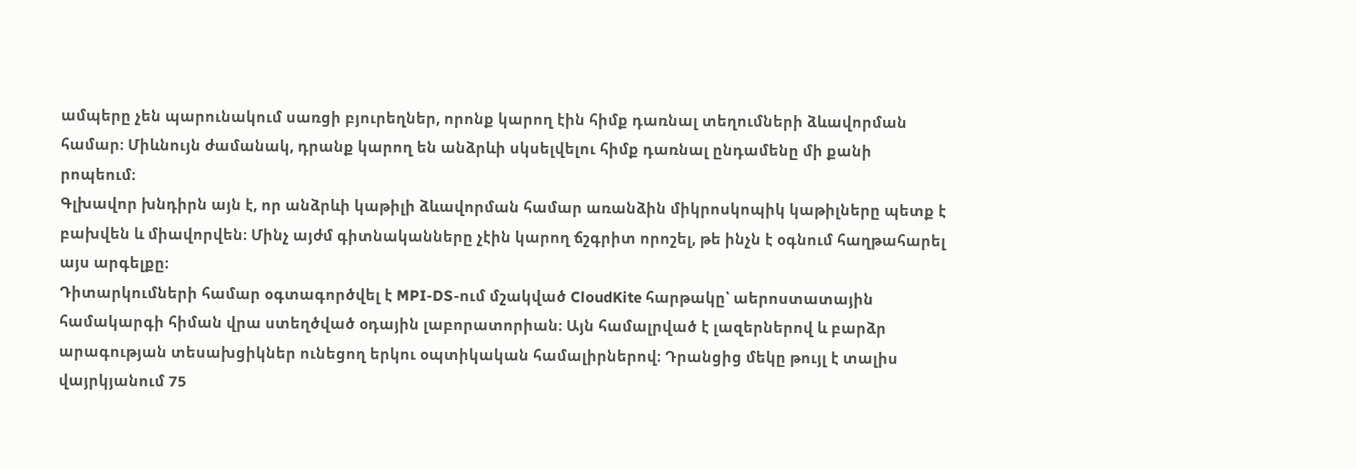ամպերը չեն պարունակում սառցի բյուրեղներ, որոնք կարող էին հիմք դառնալ տեղումների ձևավորման համար։ Միևնույն ժամանակ, դրանք կարող են անձրևի սկսելվելու հիմք դառնալ ընդամենը մի քանի րոպեում։
Գլխավոր խնդիրն այն է, որ անձրևի կաթիլի ձևավորման համար առանձին միկրոսկոպիկ կաթիլները պետք է բախվեն և միավորվեն։ Մինչ այժմ գիտնականները չէին կարող ճշգրիտ որոշել, թե ինչն է օգնում հաղթահարել այս արգելքը։
Դիտարկումների համար օգտագործվել է MPI-DS-ում մշակված CloudKite հարթակը՝ աերոստատային համակարգի հիման վրա ստեղծված օդային լաբորատորիան։ Այն համալրված է լազերներով և բարձր արագության տեսախցիկներ ունեցող երկու օպտիկական համալիրներով։ Դրանցից մեկը թույլ է տալիս վայրկյանում 75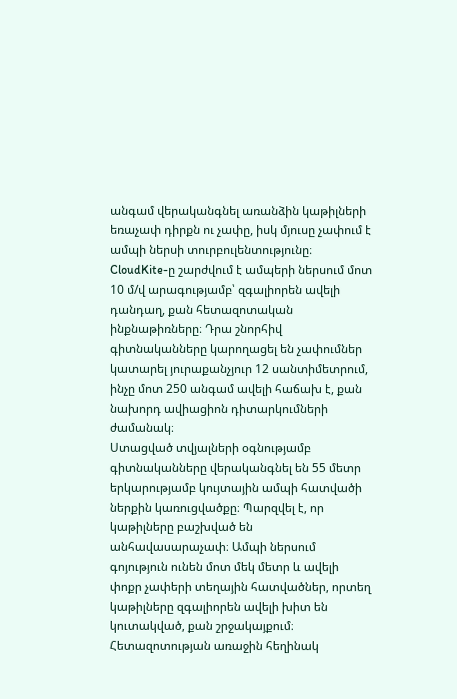անգամ վերականգնել առանձին կաթիլների եռաչափ դիրքն ու չափը, իսկ մյուսը չափում է ամպի ներսի տուրբուլենտությունը։
CloudKite-ը շարժվում է ամպերի ներսում մոտ 10 մ/վ արագությամբ՝ զգալիորեն ավելի դանդաղ, քան հետազոտական ինքնաթիռները։ Դրա շնորհիվ գիտնականները կարողացել են չափումներ կատարել յուրաքանչյուր 12 սանտիմետրում, ինչը մոտ 250 անգամ ավելի հաճախ է, քան նախորդ ավիացիոն դիտարկումների ժամանակ։
Ստացված տվյալների օգնությամբ գիտնականները վերականգնել են 55 մետր երկարությամբ կույտային ամպի հատվածի ներքին կառուցվածքը։ Պարզվել է, որ կաթիլները բաշխված են անհավասարաչափ։ Ամպի ներսում գոյություն ունեն մոտ մեկ մետր և ավելի փոքր չափերի տեղային հատվածներ, որտեղ կաթիլները զգալիորեն ավելի խիտ են կուտակված, քան շրջակայքում։
Հետազոտության առաջին հեղինակ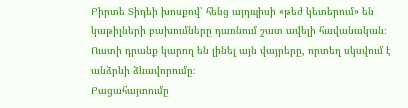Բիրտե Տիդեի խոսքով՝ հենց այդպիսի «թեժ կետերում» են կաթիլների բախումները դառնում շատ ավելի հավանական։ Ուստի դրանք կարող են լինել այն վայրերը, որտեղ սկսվում է անձրևի ձևավորումը։
Բացահայտումը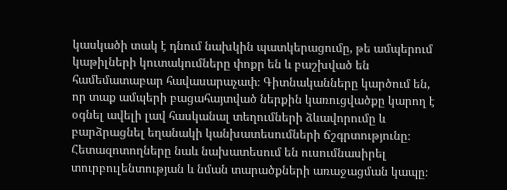կասկածի տակ է դնում նախկին պատկերացումը, թե ամպերում կաթիլների կուտակումները փոքր են և բաշխված են համեմատաբար հավասարաչափ։ Գիտնականները կարծում են, որ տաք ամպերի բացահայտված ներքին կառուցվածքը կարող է օգնել ավելի լավ հասկանալ տեղումների ձևավորումը և բարձրացնել եղանակի կանխատեսումների ճշգրտությունը։
Հետազոտողները նաև նախատեսում են ուսումնասիրել տուրբուլենտության և նման տարածքների առաջացման կապը։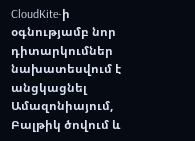CloudKite-ի օգնությամբ նոր դիտարկումներ նախատեսվում է անցկացնել Ամազոնիայում, Բալթիկ ծովում և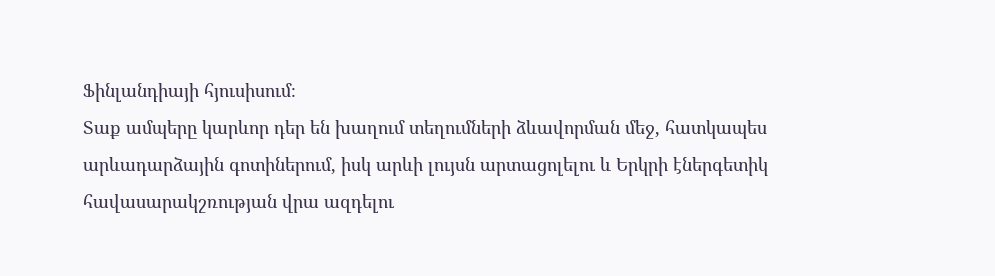Ֆինլանդիայի հյուսիսում։
Տաք ամպերը կարևոր դեր են խաղում տեղումների ձևավորման մեջ, հատկապես արևադարձային գոտիներում, իսկ արևի լույսն արտացոլելու և Երկրի էներգետիկ հավասարակշռության վրա ազդելու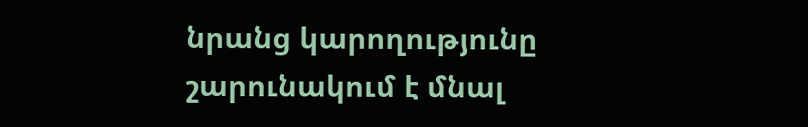նրանց կարողությունը շարունակում է մնալ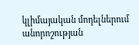կլիմայական մոդելներում անորոշության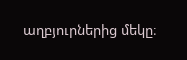աղբյուրներից մեկը։